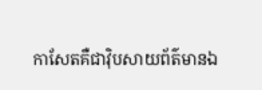កាសែតគឺជាវ៉ិបសាយព័ត៌មានឯ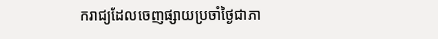ករាជ្យដែលចេញផ្សាយប្រចាំថ្ងៃជាភា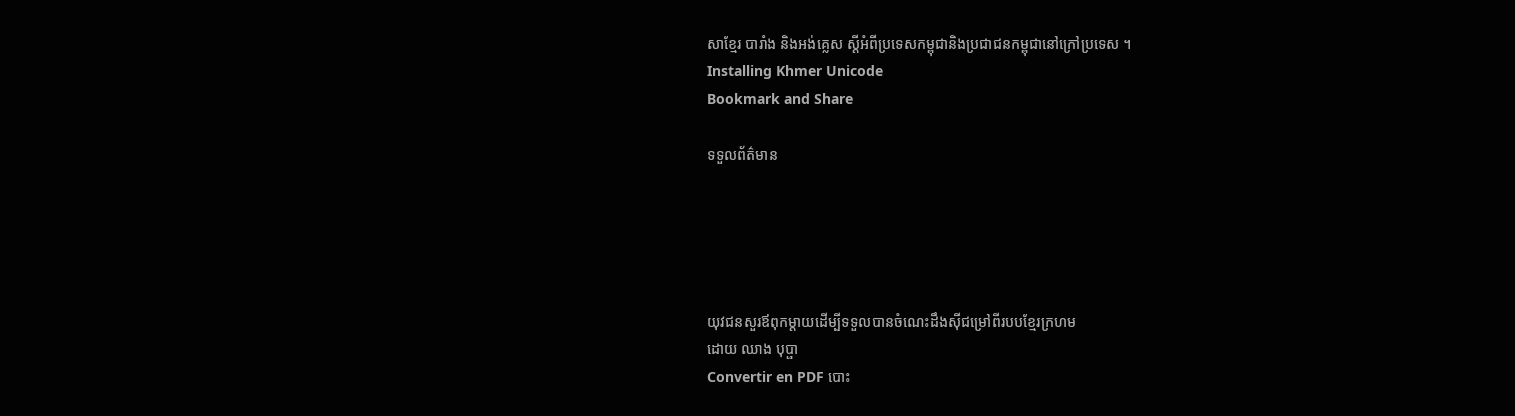សាខ្មែរ បារាំង និងអង់គ្លេស ស្តីអំពីប្រទេសកម្ពុជានិងប្រជាជនកម្ពុជានៅក្រៅប្រទេស ។
Installing Khmer Unicode
Bookmark and Share

ទទួលព័ត៌មាន





យុវជនសួរឪពុកម្តាយដើម្បីទទួលបានចំណេះដឹងស៊ីជម្រៅពីរបបខ្មែរក្រហម
ដោយ ឈាង បុប្ផា
Convertir en PDF បោះ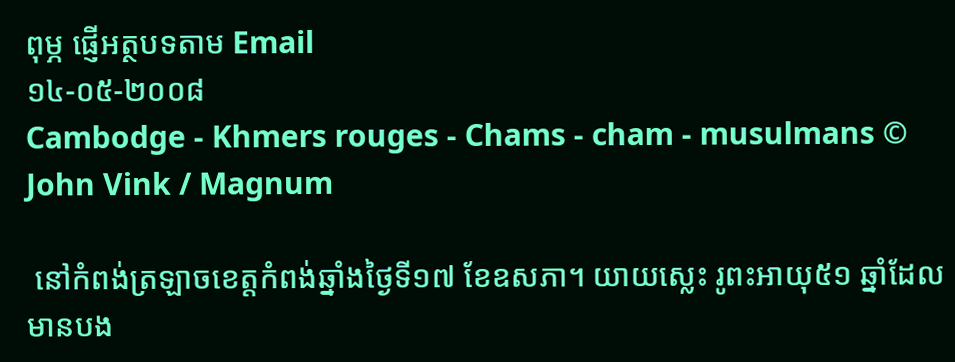ពុម្ភ ផ្ញើអត្ថបទតាម Email
១៤-០៥-២០០៨
Cambodge - Khmers rouges - Chams - cham - musulmans © John Vink / Magnum

 នៅកំពង់ត្រឡាចខេត្តកំពង់ឆ្នាំងថៃ្ងទី១៧ ខែឧសភា។ យាយស្លេះ រូពះអាយុ៥១ ឆ្នាំដែលមានបង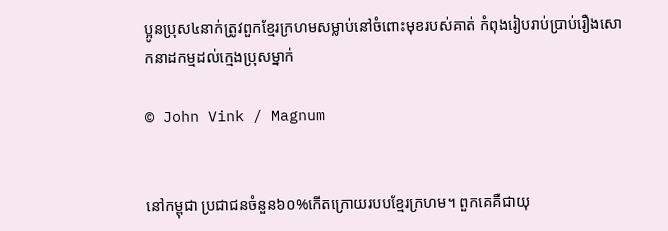ប្អូនប្រុស៤នាក់ត្រូវពួកខែ្មរក្រហមសម្លាប់នៅចំពោះមុខរបស់គាត់ កំពុងរៀបរាប់ប្រាប់រឿងសោកនាដកម្មដល់ក្មេងប្រុសម្នាក់

© John Vink / Magnum


នៅកម្ពុជា ប្រជាជនចំនួន៦០%កើតក្រោយរបបខ្មែរក្រហម។ ពួកគេគឺជាយុ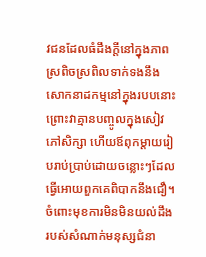វជនដែលធំដឹងក្តីនៅក្នុងភាពស្រពិចស្រពិលទាក់ទងនឹងសោកនាដកម្មនៅក្នុងរបបនោះ ព្រោះវាគ្មានបញ្ចូលក្នុងសៀវភៅសិក្សា ហើយឪពុកម្តាយរៀបរាប់ប្រាប់ដោយចន្លោះៗដែលធ្វើអោយពួកគេពិបាកនឹងជឿ។ ចំពោះមុខការមិនមិនយល់ដឹងរបស់សំណាក់មនុស្សជំនា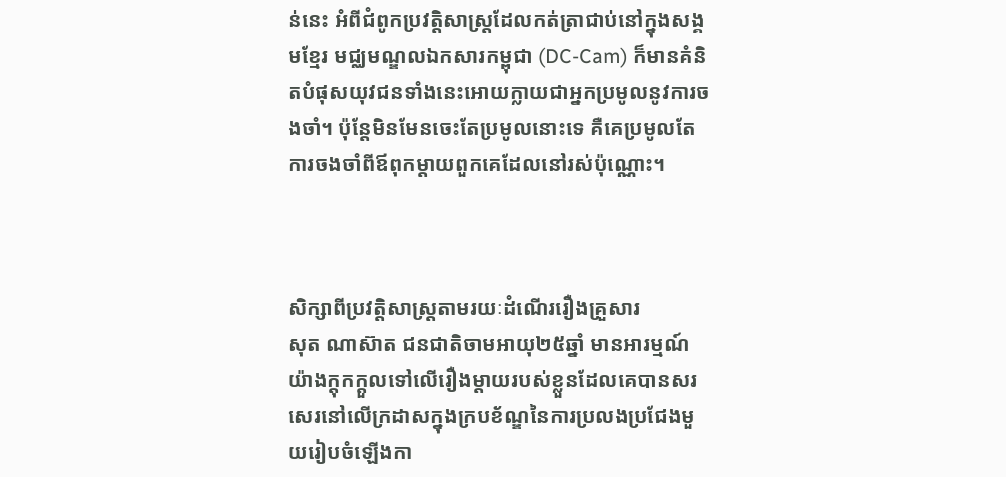ន់នេះ អំពីជំពូកប្រវត្តិសាស្រ្តដែលកត់ត្រាជាប់នៅក្នុងសង្គមខ្មែរ មជ្ឈមណ្ឌលឯកសារកម្ពុជា (DC-Cam) ក៏មានគំនិតបំផុសយុវជនទាំងនេះអោយក្លាយជាអ្នកប្រមូលនូវការចងចាំ។ ប៉ុន្តែមិនមែនចេះតែប្រមូលនោះទេ គឺគេប្រមូលតែការចងចាំពីឪពុកម្តាយពួកគេដែលនៅរស់ប៉ុណ្ណោះ។



សិក្សាពីប្រវត្តិសាស្រ្តតាមរយៈដំណើររឿងគ្រួសារ
សុត ណាស៊ាត ជនជាតិចាមអាយុ២៥ឆ្នាំ មានអារម្មណ៍យ៉ាងក្តុកក្តួលទៅលើរឿងម្តាយរបស់ខ្លួនដែលគេបានសរសេរនៅលើក្រដាសក្នុងក្របខ័ណ្ឌនៃការប្រលងប្រជែងមួយរៀបចំឡើងកា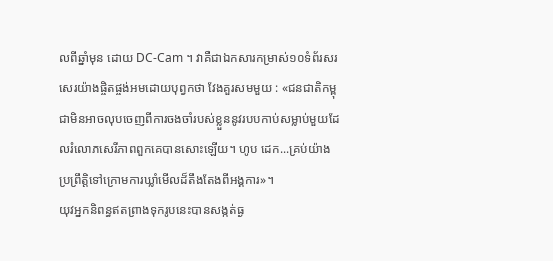លពីឆ្នាំមុន ដោយ DC-Cam ។ វាគឺជាឯកសារកម្រាស់១០ទំព័រសរសេរយ៉ាងផ្ចិតផ្ចង់អមដោយបុព្វកថា វែងគួរសមមួយ : «ជនជាតិកម្ពុជាមិនអាចលុបចេញពីការចងចាំរបស់ខ្លួននូវរបបកាប់សម្លាប់មួយដែលរំលោភសេរីភាពពួកគេបានសោះឡើយ។ ហូប ដេក...គ្រប់យ៉ាងប្រព្រឹត្តិទៅក្រោមការឃ្លាំមើលដ៏តឹងតែងពីអង្គការ»។
យុវអ្នកនិពន្ធឥតព្រាងទុករូបនេះបានសង្កត់ធ្ង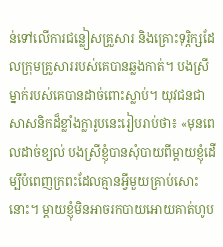ន់ទៅលើការជន្លៀសគ្រួសារ និងគ្រោះទុរ្ភិក្សដែលក្រុមគ្រួសាររបស់គេបានឆ្លងកាត់។ បងស្រីម្នាក់របស់គេបានដាច់ពោះស្លាប់។ យុវជនជាសាសនិកដ៏ខ្លាំងក្លារូបនេះរៀបរាប់ថា៖ «មុនពេលដាច់ខ្យល់ បងស្រីខ្ញុំបានសុំបាយពីម្តាយខ្ញុំដើម្បីបំពេញក្រពះដែលគ្មានអ្វីមួយគ្រាប់សោះនោះ។ ម្តាយខ្ញុំមិនអាចរកបាយអោយគាត់ហូប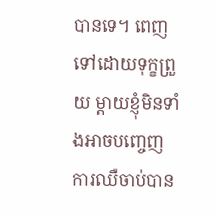បានទេ។ ពេញទៅដោយទុក្ខព្រួយ ម្តាយខ្ញុំមិនទាំងអាចបញ្ចេញការឈឺចាប់បាន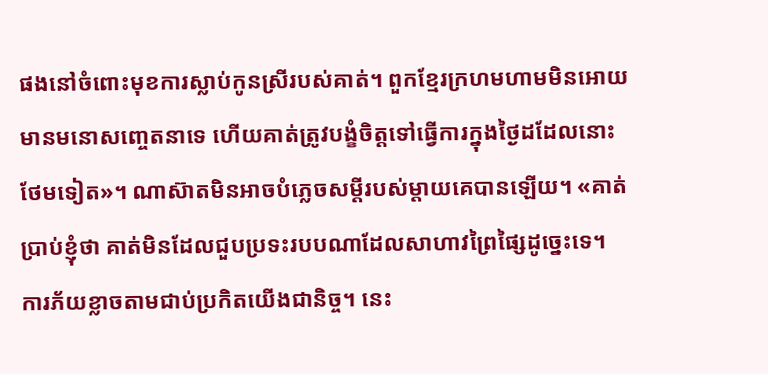ផងនៅចំពោះមុខការស្លាប់កូនស្រីរបស់គាត់។ ពួកខ្មែរក្រហមហាមមិនអោយមានមនោសញ្ចេតនាទេ ហើយគាត់ត្រូវបង្ខំចិត្តទៅធ្វើការក្នុងថ្ងៃដដែលនោះថែមទៀត»។ ណាស៊ាតមិនអាចបំភ្លេចសម្តីរបស់ម្តាយគេបានឡើយ។ «គាត់ប្រាប់ខ្ញុំថា គាត់មិនដែលជួបប្រទះរបបណាដែលសាហាវព្រៃផ្សៃដូច្នេះទេ។ ការភ័យខ្លាចតាមជាប់ប្រកិតយើងជានិច្ច។ នេះ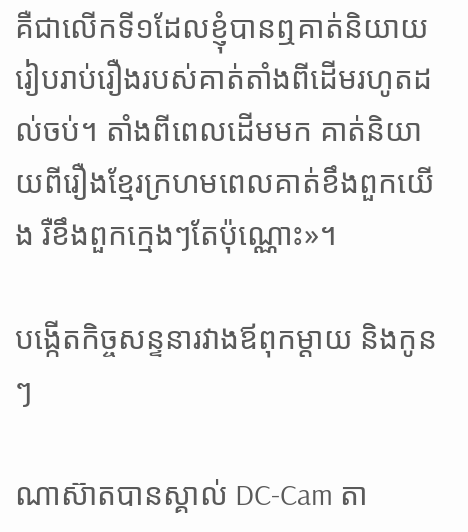គឺជាលើកទី១ដែលខ្ញុំបានឮគាត់និយាយរៀបរាប់រឿងរបស់គាត់តាំងពីដើមរហូតដល់ចប់។ តាំងពីពេលដើមមក គាត់និយាយពីរឿងខ្មែរក្រហមពេលគាត់ខឹងពួកយើង រឺខឹងពួកក្មេងៗតែប៉ុណ្ណោះ»។

បង្កើតកិច្ចសន្ទនារវាងឪពុកម្តាយ និងកូនៗ

ណាស៊ាតបានស្គាល់ DC-Cam តា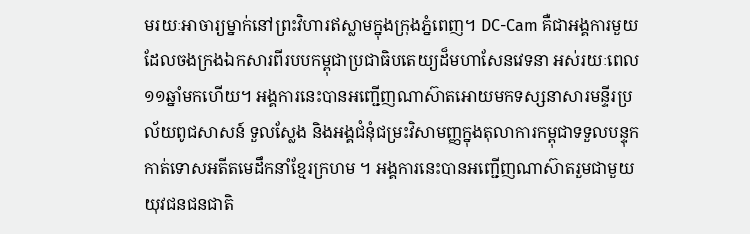មរយៈអាចារ្យម្នាក់នៅព្រះវិហារឥស្លាមក្នុងក្រុងភ្នំពេញ។ DC-Cam គឺជាអង្គការមួយដែលចងក្រងឯកសារពីរបបកម្ពុជាប្រជាធិបតេយ្យដ៏មហាសែនវេទនា អស់រយៈពេល១១ឆ្នាំមកហើយ។ អង្គការនេះបានអញ្ជើញណាស៊ាតអោយមកទស្សនាសារមន្ទីរប្រល័យពូជសាសន៍ ទួលស្លែង និងអង្គជំនុំជម្រះវិសាមញ្ញក្នុងតុលាការកម្ពុជាទទួលបន្ទុកកាត់ទោសអតីតមេដឹកនាំខ្មែរក្រហម ។ អង្គការនេះបានអញ្ជើញណាស៊ាតរួមជាមួយយុវជនជនជាតិ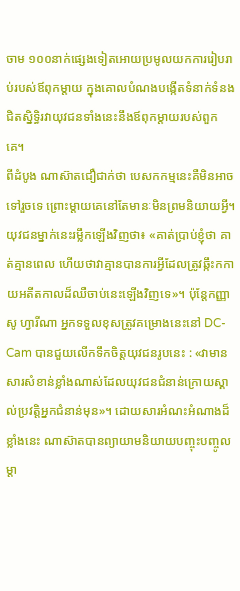ចាម ១០០នាក់ផ្សេងទៀតអោយប្រមូលយកការរៀបរាប់របស់ឪពុកម្តាយ ក្នុងគោលបំណងបង្កើតទំនាក់ទំនងជិតស្និទ្ធិរវាយុវជនទាំងនេះនឹងឪពុកម្តាយរបស់ពួកគេ។
ពីដំបូង ណាស៊ាតជឿជាក់ថា បេសកកម្មនេះគឺមិនអាចទៅរួចទេ ព្រោះម្តាយគេនៅតែមានៈមិនព្រមនិយាយអ្វី។ យុវជនម្នាក់នេះរម្លឹកឡើងវិញថា៖ «គាត់ប្រាប់ខ្ញុំថា គាត់គ្មានពេល ហើយថាវាគ្មានបានការអ្វីដែលត្រូវឆ្កឹះកកាយអតីតកាលដ៏ឈឺចាប់នេះឡើងវិញទេ»។ ប៉ុន្តែកញ្ញាសូ ហ្វារីណា អ្នកទទួលខុសត្រូវគម្រោងនេះនៅ DC-Cam បានជួយលើកទឹកចិត្តយុវជនរូបនេះ : «វាមានសារសំខាន់ខ្លាំងណាស់ដែលយុវជនជំនាន់ក្រោយស្គាល់ប្រវត្តិអ្នកជំនាន់មុន»។ ដោយសារអំណះអំណាងដ៏ខ្លាំងនេះ ណាស៊ាតបានព្យាយាមនិយាយបញ្ចុះបញ្ចូលម្តា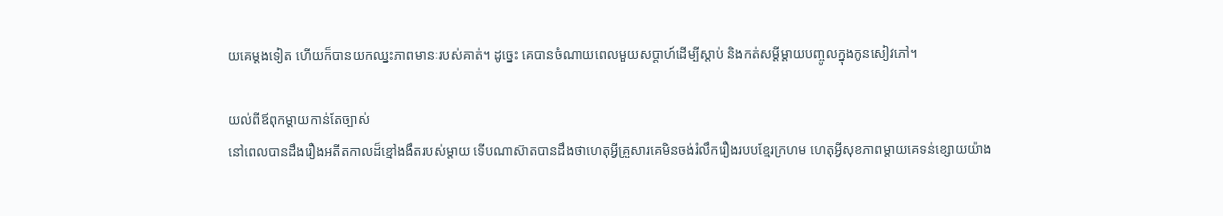យគេម្តងទៀត ហើយក៏បានយកឈ្នះភាពមានៈរបស់គាត់។ ដូច្នេះ គេបានចំណាយពេលមួយសប្តាហ៍ដើម្បីស្តាប់ និងកត់សម្តីម្តាយបញ្ចូលក្នុងកូនសៀវភៅ។

យល់ពីឪពុកម្តាយកាន់តែច្បាស់
នៅពេលបានដឹងរឿងអតីតកាលដ៏ខ្មៅងងឹតរបស់ម្តាយ ទើបណាស៊ាតបានដឹងថាហេតុអ្វីគ្រួសារគេមិនចង់រំលឹករឿងរបបខ្មែរក្រហម ហេតុអ្វីសុខភាពម្តាយគេទន់ខ្សោយយ៉ាង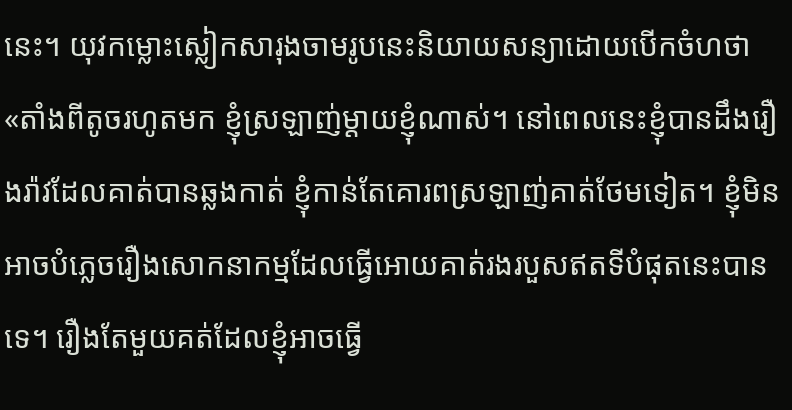នេះ។ យុវកម្លោះស្លៀកសារុងចាមរូបនេះនិយាយសន្យាដោយបើកចំហថា «តាំងពីតូចរហូតមក ខ្ញុំស្រឡាញ់ម្តាយខ្ញុំណាស់។ នៅពេលនេះខ្ញុំបានដឹងរឿងរ៉ាវដែលគាត់បានឆ្លងកាត់ ខ្ញុំកាន់តែគោរពស្រឡាញ់គាត់ថែមទៀត។ ខ្ញុំមិនអាចបំភ្លេចរឿងសោកនាកម្មដែលធ្វើអោយគាត់រងរបួសឥតទីបំផុតនេះបានទេ។ រឿងតែមួយគត់ដែលខ្ញុំអាចធ្វើ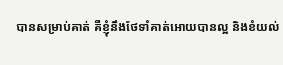បានសម្រាប់គាត់ គឺខ្ញុំនឹងថែទាំគាត់អោយបានល្អ និងខំយល់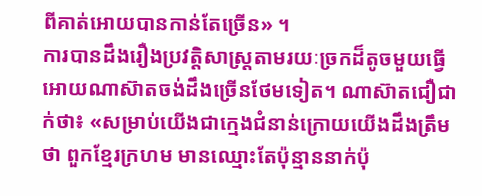ពីគាត់អោយបានកាន់តែច្រើន» ។
ការបានដឹងរឿងប្រវត្តិសាស្រ្តតាមរយៈច្រកដ៏តូចមួយធ្វើអោយណាស៊ាតចង់ដឹងច្រើនថែមទៀត។ ណាស៊ាតជឿជាក់ថា៖ «សម្រាប់យើងជាក្មេងជំនាន់ក្រោយយើងដឹងត្រឹមថា ពួកខ្មែរក្រហម មានឈ្មោះតែប៉ុន្មាននាក់ប៉ុ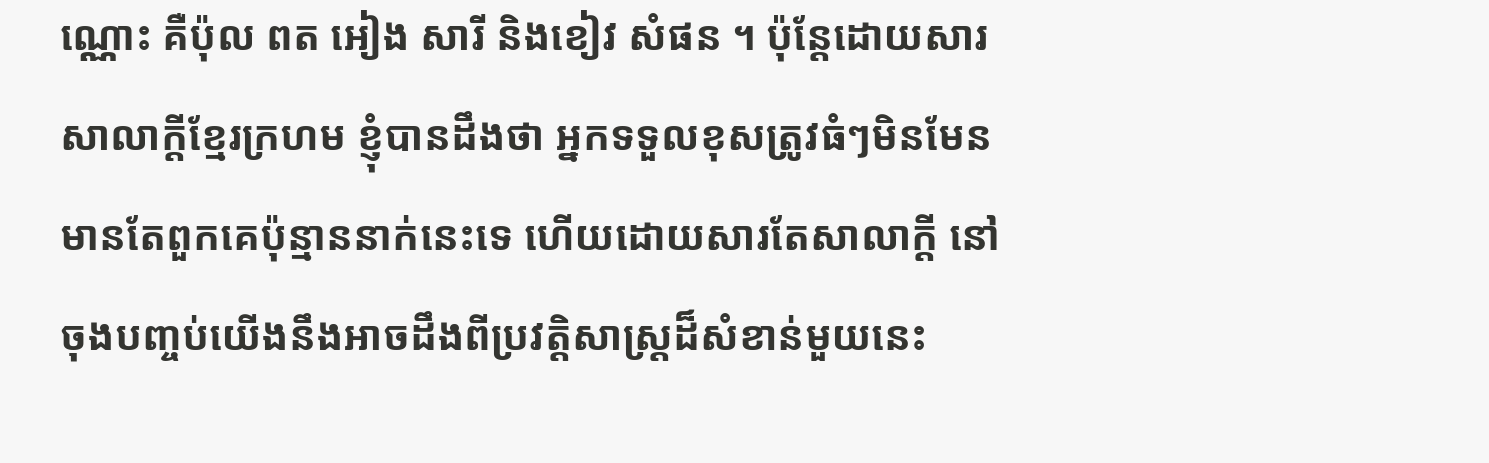ណ្ណោះ គឺប៉ុល ពត អៀង សារី និងខៀវ សំផន ។ ប៉ុន្តែដោយសារសាលាក្តីខ្មែរក្រហម ខ្ញុំបានដឹងថា អ្នកទទួលខុសត្រូវធំៗមិនមែនមានតែពួកគេប៉ុន្មាននាក់នេះទេ ហើយដោយសារតែសាលាក្តី នៅចុងបញ្ចប់យើងនឹងអាចដឹងពីប្រវត្តិសាស្រ្តដ៏សំខាន់មួយនេះ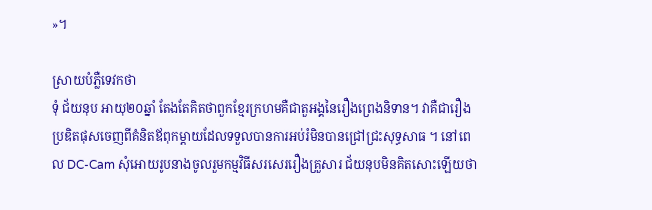»។

ស្រាយបំភ្លឺទេវកថា
ទុំ ជ័យនុប អាយុ២០ឆ្នាំ តែងតែគិតថាពួកខ្មែរក្រហមគឺជាតួអង្គនៃរឿងព្រេងនិទាន។ វាគឺជារឿងប្រឌិតផុសចេញពីគំនិតឪពុកម្តាយដែលទទួលបានការអប់រំមិនបានជ្រៅជ្រះសុទ្ធសាធ ។ នៅពេល DC-Cam សុំអោយរូបនាងចូលរួមកម្មវិធីសរសេររឿងគ្រួសារ ជ័យនុបមិនគិតសោះឡើយថា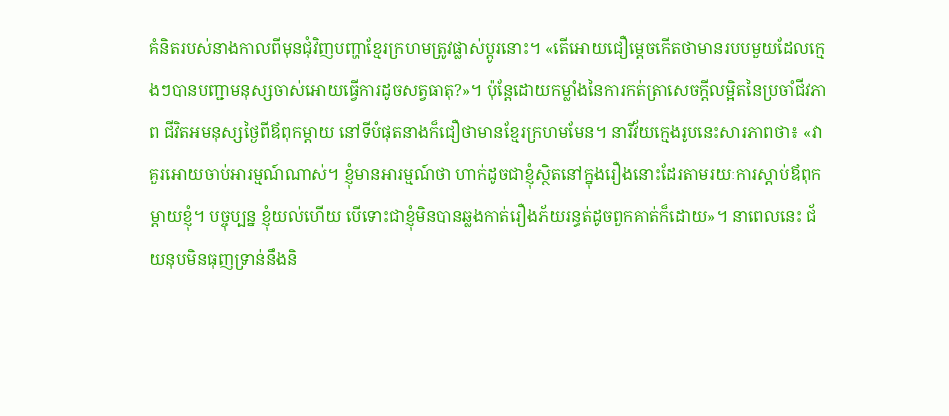គំនិតរបស់នាងកាលពីមុនជុំវិញបញ្ហាខ្មែរក្រហមត្រូវផ្លាស់ប្តូរនោះ។ «តើអោយជឿម្តេចកើតថាមានរបបមួយដែលក្មេងៗបានបញ្ជាមនុស្សចាស់អោយធ្វើការដូចសត្វធាតុ?»។ ប៉ុន្តែដោយកម្លាំងនៃការកត់ត្រាសេចក្តីលម្អិតនៃប្រចាំជីវភាព ជីវិតអមនុស្សថ្ងៃពីឪពុកម្តាយ នៅទីបំផុតនាងក៏ជឿថាមានខ្មែរក្រហមមែន។ នារីវ័យក្មេងរូបនេះសារភាពថា៖ «វាគួរអោយចាប់អារម្មណ៍ណាស់។ ខ្ញុំមានអារម្មណ៍ថា ហាក់ដូចជាខ្ញុំស្ថិតនៅក្នុងរឿងនោះដែរតាមរយៈការស្តាប់ឪពុកម្តាយខ្ញុំ។ បច្ចុប្បន្ន ខ្ញុំយល់ហើយ បើទោះជាខ្ញុំមិនបានឆ្លងកាត់រឿងភ័យរន្ធត់ដូចពួកគាត់ក៏ដោយ»។ នាពេលនេះ ជ័យនុបមិនធុញទ្រាន់នឹងនិ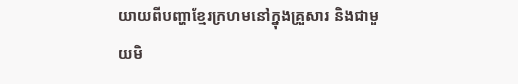យាយពីបញ្ហាខ្មែរក្រហមនៅក្នុងគ្រួសារ និងជាមួយមិ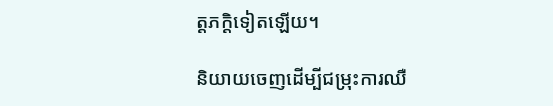ត្តភក្តិទៀតឡើយ។

និយាយចេញដើម្បីជម្រុះការឈឺ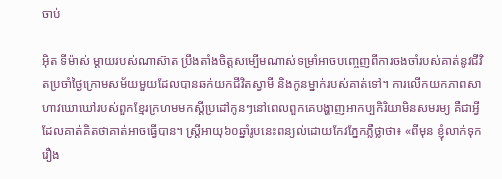ចាប់

អ៊ិត ទីម៉ាស់ ម្តាយរបស់ណាស៊ាត ប្រឹងតាំងចិត្តសម្បើមណាស់ទម្រាំអាចបញ្ចេញពីការចងចាំរបស់គាត់នូវជីវិតប្រចាំថ្ងៃក្រោមសម័យមួយដែលបានឆក់យកជីវិតស្វាមី និងកូនម្នាក់របស់គាត់ទៅ។ ការលើកយកភាពសាហាវឃោឃៅរបស់ពួកខ្មែរក្រហមមកស្តីប្រដៅកូនៗនៅពេលពួកគេបង្ហាញអាកប្បកិរិយាមិនសមរម្យ គឺជាអ្វីដែលគាត់គិតថាគាត់អាចធ្វើបាន។ ស្រ្តីអាយុ៦០ឆ្នាំរូបនេះពន្យល់ដោយកែវភ្នែកភ្លឺថ្លាថា៖ «ពីមុន ខ្ញុំលាក់ទុករឿង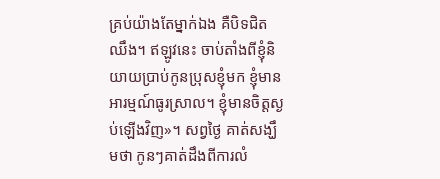គ្រប់យ៉ាងតែម្នាក់ឯង គឺបិទជិតឈឹង។ ឥឡូវនេះ ចាប់តាំងពីខ្ញុំនិយាយប្រាប់កូនប្រុសខ្ញុំមក ខ្ញុំមានអារម្មណ៍ធូរស្រាល។ ខ្ញុំមានចិត្តស្ងប់ឡើងវិញ»។ សព្វថ្ងៃ គាត់សង្ឃឹមថា កូនៗគាត់ដឹងពីការលំ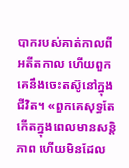បាករបស់គាត់កាលពីអតីតកាល ហើយពួកគេនឹងចេះតស៊ូនៅក្នុងជីវិត។ «ពួកគេសុទ្ធតែកើតក្នុងពេលមានសន្តិភាព ហើយមិនដែល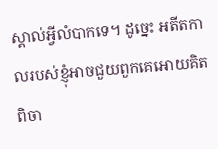ស្គាល់អ្វីលំបាកទេ។ ដូច្នេះ អតីតកាលរបស់ខ្ញុំអាចជួយពួកគេអោយគិតពិចា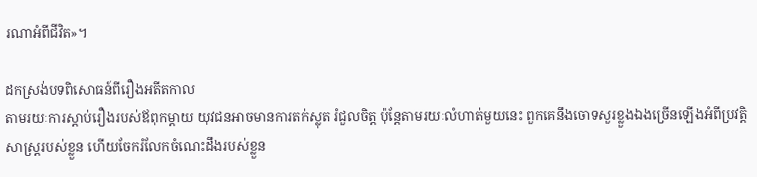រណាអំពីជីវិត»។

ដកស្រង់បទពិសោធន៍ពីរឿងអតីតកាល
តាមរយៈការស្តាប់រឿងរបស់ឪពុកម្តាយ យុវជនអាចមានការតក់ស្លុត រំជួលចិត្ត ប៉ុន្តែតាមរយៈលំហាត់មួយនេះ ពួកគេនឹងចោទសួរខ្លួងឯងច្រើនឡើងអំពីប្រវត្តិសាស្រ្តរបស់ខ្លួន ហើយចែករំលែកចំណេះដឹងរបស់ខ្លួន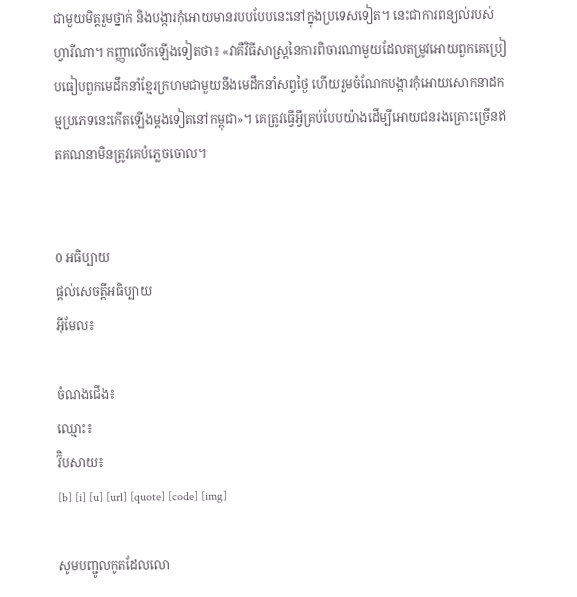ជាមួយមិត្តរួមថ្នាក់ និងបង្ការកុំអោយមានរបបបែបនេះនៅក្នុងប្រទេសទៀត។ នេះជាការពន្យល់របស់ហ្វារីណា។ កញ្ញាលើកឡើងទៀតថា៖ «វាគឺវិធីសាស្រ្តនៃការពិចារណាមួយដែលតម្រូវអោយពួកគេប្រៀបធៀបពួកមេដឹកនាំខ្មែរក្រហមជាមួយនឹងមេដឹកនាំសព្វថ្ងៃ ហើយរួមចំណែកបង្ការកុំអោយសោកនាដកម្មប្រភេទនេះកើតឡើងម្តងទៀតនៅកម្ពុជា»។ គេត្រូវធ្វើអ្វីគ្រប់បែបយ៉ាងដើម្បីអោយជនរងគ្រោះច្រើនឥតគណនាមិនត្រូវគេបំភ្លេចចោល។


0 អធិប្បាយ
ផ្តល់សេចត្តីអធិប្បាយ
អ៊ីមែល៖

ចំណងជើង៖
ឈ្មោះ៖
វ៊ិបសាយ៖
[b] [i] [u] [url] [quote] [code] [img]

សូមបញ្ជូលកូតដែលលោ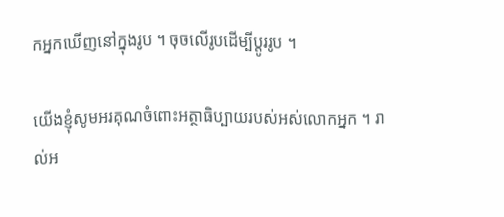កអ្នកឃើញនៅក្នុងរូប ។ ចុចលើរូបដើម្បីប្តូររូប ។

យើងខ្ញុំសូមអរគុណចំពោះអត្ថាធិប្បាយរបស់អស់លោកអ្នក ។ រាល់អ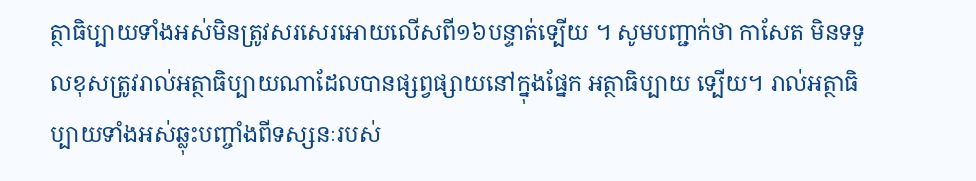ត្ថាធិប្បាយទាំងអស់មិនត្រូវសរសេរអោយលើសពី១៦បន្ទាត់ទ្បើយ ។ សូមបញ្ជាក់ថា កាសែត មិនទទួលខុសត្រូវរាល់អត្ថាធិប្បាយណាដែលបានផ្សព្វផ្សាយនៅក្នុងផ្នែក អត្ថាធិប្បាយ ទ្បើយ។ រាល់អត្ថាធិប្បាយទាំងអស់ឆ្លុះបញ្ចាំងពីទស្សនៈរបស់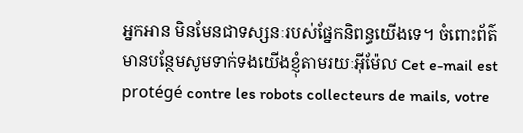អ្នកអាន មិនមែនជាទស្សនៈរបស់ផ្នែកនិពន្ធយើងទេ។ ចំពោះព័ត៌មានបន្ថែមសូមទាក់ទងយើងខ្ញុំតាមរយៈអ៊ីម៉ែល Cet e-mail est protégé contre les robots collecteurs de mails, votre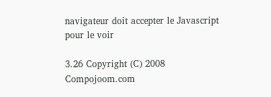navigateur doit accepter le Javascript pour le voir

3.26 Copyright (C) 2008 Compojoom.com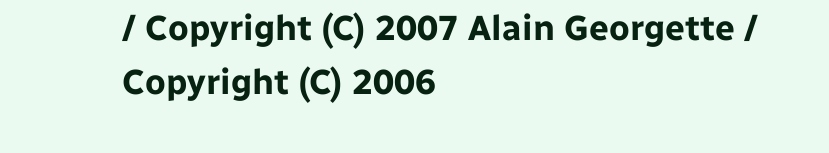/ Copyright (C) 2007 Alain Georgette / Copyright (C) 2006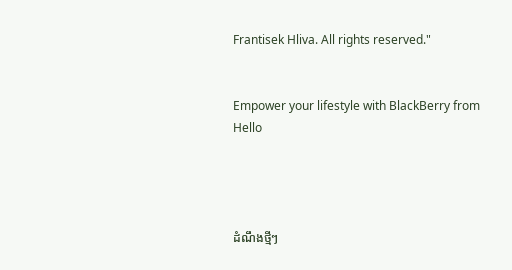Frantisek Hliva. All rights reserved."


Empower your lifestyle with BlackBerry from Hello




ដំណឹងថ្មីៗ